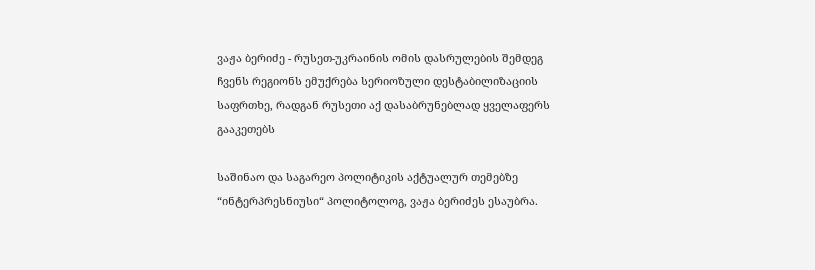ვაჟა ბერიძე - რუსეთ-უკრაინის ომის დასრულების შემდეგ ჩვენს რეგიონს ემუქრება სერიოზული დესტაბილიზაციის საფრთხე, რადგან რუსეთი აქ დასაბრუნებლად ყველაფერს გააკეთებს

საშინაო და საგარეო პოლიტიკის აქტუალურ თემებზე “ინტერპრესნიუსი“ პოლიტოლოგ, ვაჟა ბერიძეს ესაუბრა.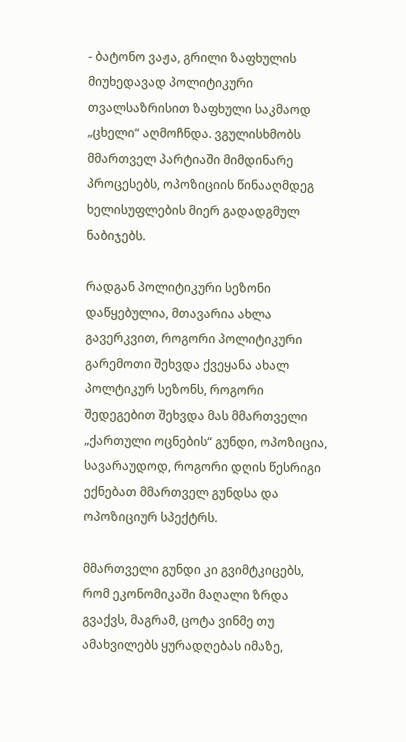- ბატონო ვაჟა, გრილი ზაფხულის მიუხედავად პოლიტიკური თვალსაზრისით ზაფხული საკმაოდ „ცხელი“ აღმოჩნდა. ვგულისხმობს მმართველ პარტიაში მიმდინარე პროცესებს, ოპოზიციის წინააღმდეგ ხელისუფლების მიერ გადადგმულ ნაბიჯებს.

რადგან პოლიტიკური სეზონი დაწყებულია, მთავარია ახლა გავერკვით, როგორი პოლიტიკური გარემოთი შეხვდა ქვეყანა ახალ პოლტიკურ სეზონს, როგორი შედეგებით შეხვდა მას მმართველი „ქართული ოცნების“ გუნდი, ოპოზიცია, სავარაუდოდ, როგორი დღის წესრიგი ექნებათ მმართველ გუნდსა და ოპოზიციურ სპექტრს.

მმართველი გუნდი კი გვიმტკიცებს, რომ ეკონომიკაში მაღალი ზრდა გვაქვს, მაგრამ, ცოტა ვინმე თუ ამახვილებს ყურადღებას იმაზე,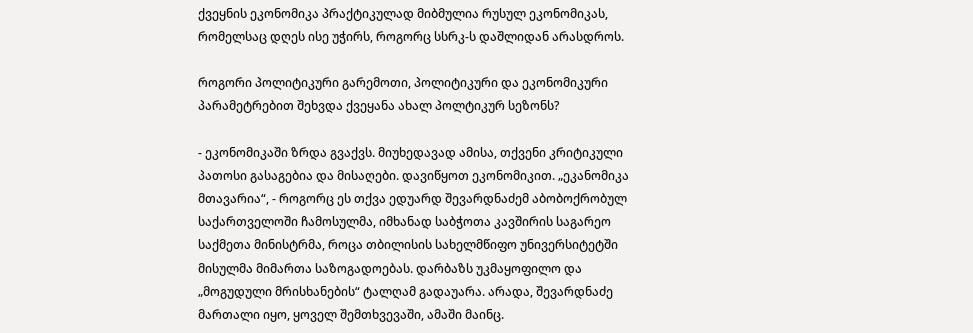ქვეყნის ეკონომიკა პრაქტიკულად მიბმულია რუსულ ეკონომიკას, რომელსაც დღეს ისე უჭირს, როგორც სსრკ-ს დაშლიდან არასდროს.

როგორი პოლიტიკური გარემოთი, პოლიტიკური და ეკონომიკური პარამეტრებით შეხვდა ქვეყანა ახალ პოლტიკურ სეზონს?

- ეკონომიკაში ზრდა გვაქვს. მიუხედავად ამისა, თქვენი კრიტიკული პათოსი გასაგებია და მისაღები. დავიწყოთ ეკონომიკით. „ეკანომიკა მთავარია“, - როგორც ეს თქვა ედუარდ შევარდნაძემ აბობოქრობულ საქართველოში ჩამოსულმა, იმხანად საბჭოთა კავშირის საგარეო საქმეთა მინისტრმა, როცა თბილისის სახელმწიფო უნივერსიტეტში მისულმა მიმართა საზოგადოებას. დარბაზს უკმაყოფილო და „მოგუდული მრისხანების“ ტალღამ გადაუარა. არადა, შევარდნაძე მართალი იყო, ყოველ შემთხვევაში, ამაში მაინც.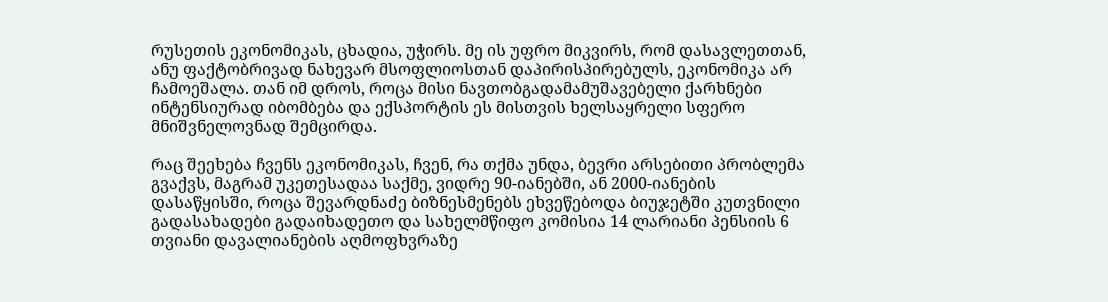რუსეთის ეკონომიკას, ცხადია, უჭირს. მე ის უფრო მიკვირს, რომ დასავლეთთან, ანუ ფაქტობრივად ნახევარ მსოფლიოსთან დაპირისპირებულს, ეკონომიკა არ ჩამოეშალა. თან იმ დროს, როცა მისი ნავთობგადამამუშავებელი ქარხნები ინტენსიურად იბომბება და ექსპორტის ეს მისთვის ხელსაყრელი სფერო მნიშვნელოვნად შემცირდა.

რაც შეეხება ჩვენს ეკონომიკას, ჩვენ, რა თქმა უნდა, ბევრი არსებითი პრობლემა გვაქვს, მაგრამ უკეთესადაა საქმე, ვიდრე 90-იანებში, ან 2000-იანების დასაწყისში, როცა შევარდნაძე ბიზნესმენებს ეხვეწებოდა ბიუჯეტში კუთვნილი გადასახადები გადაიხადეთო და სახელმწიფო კომისია 14 ლარიანი პენსიის 6 თვიანი დავალიანების აღმოფხვრაზე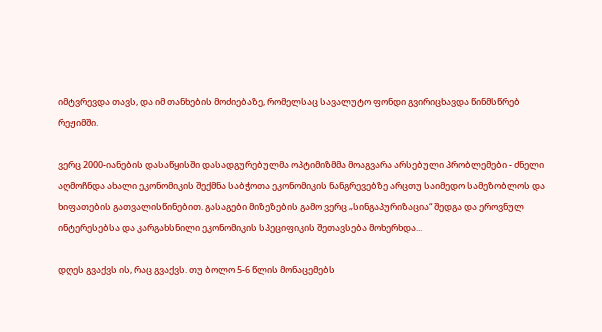იმტვრევდა თავს, და იმ თანხების მოძიებაზე, რომელსაც სავალუტო ფონდი გვირიცხავდა წინმსწრებ რეჟიმში.

ვერც 2000-იანების დასაწყისში დასადგურებულმა ოპტიმიზმმა მოაგვარა არსებული პრობლემები - ძნელი აღმოჩნდა ახალი ეკონომიკის შექმნა საბჭოთა ეკონომიკის ნანგრევებზე არცთუ საიმედო სამეზობლოს და ხიფათების გათვალისწინებით. გასაგები მიზეზების გამო ვერც „სინგაპურიზაცია“ შედგა და ეროვნულ ინტერესებსა და კარგახსნილი ეკონომიკის სპეციფიკის შეთავსება მოხერხდა...

დღეს გვაქვს ის, რაც გვაქვს. თუ ბოლო 5-6 წლის მონაცემებს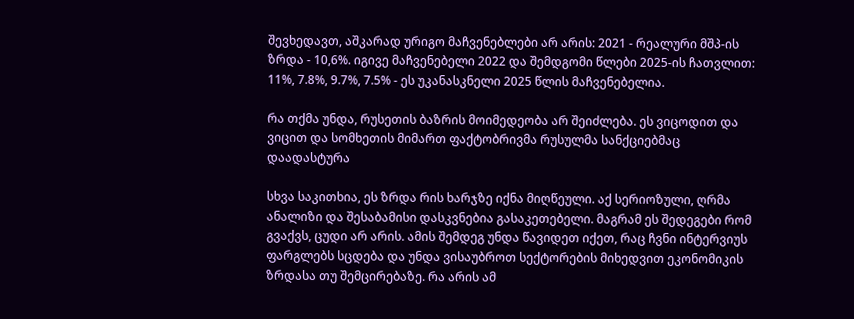შევხედავთ, აშკარად ურიგო მაჩვენებლები არ არის: 2021 - რეალური მშპ-ის ზრდა - 10,6%. იგივე მაჩვენებელი 2022 და შემდგომი წლები 2025-ის ჩათვლით: 11%, 7.8%, 9.7%, 7.5% - ეს უკანასკნელი 2025 წლის მაჩვენებელია.

რა თქმა უნდა, რუსეთის ბაზრის მოიმედეობა არ შეიძლება. ეს ვიცოდით და ვიცით და სომხეთის მიმართ ფაქტობრივმა რუსულმა სანქციებმაც დაადასტურა

სხვა საკითხია, ეს ზრდა რის ხარჯზე იქნა მიღწეული. აქ სერიოზული, ღრმა ანალიზი და შესაბამისი დასკვნებია გასაკეთებელი. მაგრამ ეს შედეგები რომ გვაქვს, ცუდი არ არის. ამის შემდეგ უნდა წავიდეთ იქეთ, რაც ჩვნი ინტერვიუს ფარგლებს სცდება და უნდა ვისაუბროთ სექტორების მიხედვით ეკონომიკის ზრდასა თუ შემცირებაზე. რა არის ამ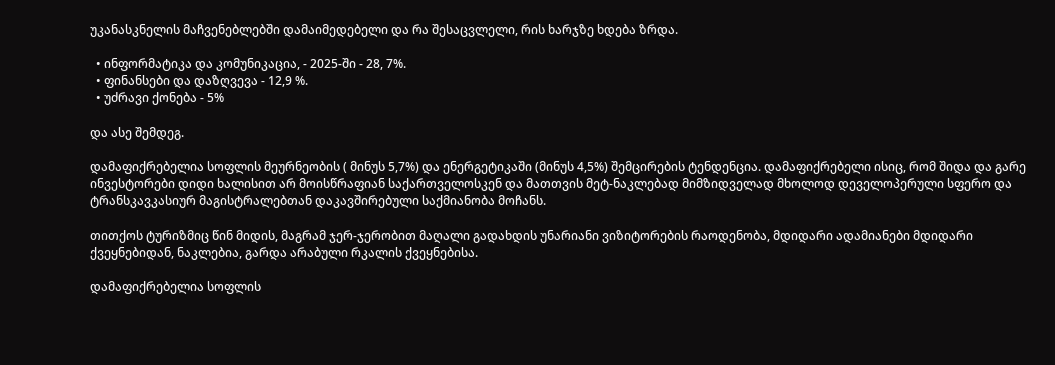უკანასკნელის მაჩვენებლებში დამაიმედებელი და რა შესაცვლელი, რის ხარჯზე ხდება ზრდა.

  • ინფორმატიკა და კომუნიკაცია, - 2025-ში - 28, 7%.
  • ფინანსები და დაზღვევა - 12,9 %.
  • უძრავი ქონება - 5%

და ასე შემდეგ.

დამაფიქრებელია სოფლის მეურნეობის ( მინუს 5,7%) და ენერგეტიკაში (მინუს 4,5%) შემცირების ტენდენცია. დამაფიქრებელი ისიც, რომ შიდა და გარე ინვესტორები დიდი ხალისით არ მოისწრაფიან საქართველოსკენ და მათთვის მეტ-ნაკლებად მიმზიდველად მხოლოდ დეველოპერული სფერო და ტრანსკავკასიურ მაგისტრალებთან დაკავშირებული საქმიანობა მოჩანს.

თითქოს ტურიზმიც წინ მიდის, მაგრამ ჯერ-ჯერობით მაღალი გადახდის უნარიანი ვიზიტორების რაოდენობა, მდიდარი ადამიანები მდიდარი ქვეყნებიდან, ნაკლებია, გარდა არაბული რკალის ქვეყნებისა.

დამაფიქრებელია სოფლის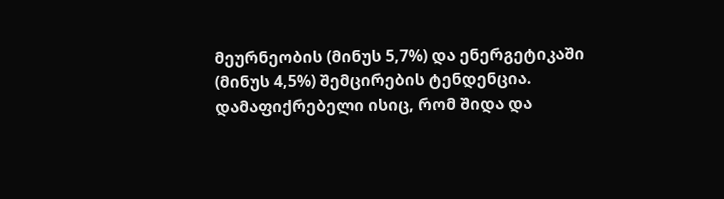მეურნეობის (მინუს 5,7%) და ენერგეტიკაში (მინუს 4,5%) შემცირების ტენდენცია. დამაფიქრებელი ისიც, რომ შიდა და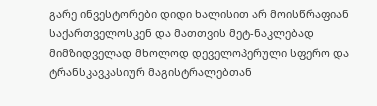გარე ინვესტორები დიდი ხალისით არ მოისწრაფიან საქართველოსკენ და მათთვის მეტ-ნაკლებად მიმზიდველად მხოლოდ დეველოპერული სფერო და ტრანსკავკასიურ მაგისტრალებთან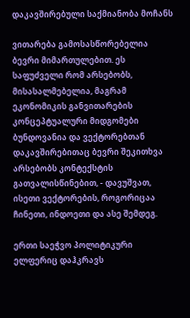დაკავშირებული საქმიანობა მოჩანს

ვითარება გამოსასწორებელია ბევრი მიმართულებით. ეს საფუძველი რომ არსებობს, მისასალმებელია, მაგრამ ეკონომიკის განვითარების კონცეპტუალური მიდგომები ბუნდოვანია და ვექტორებთან დაკავშირებითაც ბევრი შეკითხვა არსებობს კონტექსტის გათვალისწინებით, - დავუშვათ, ისეთი ვექტორების, როგორიცაა ჩინეთი, ინდოეთი და ასე შემდეგ.

ერთი საეჭვო პოლიტიკური ელფერიც დაჰკრავს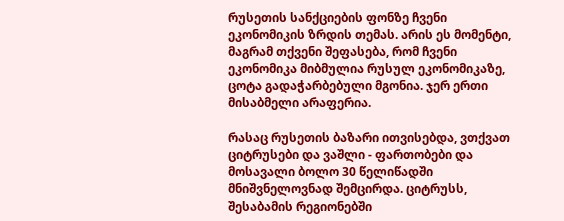რუსეთის სანქციების ფონზე ჩვენი ეკონომიკის ზრდის თემას. არის ეს მომენტი, მაგრამ თქვენი შეფასება, რომ ჩვენი ეკონომიკა მიბმულია რუსულ ეკონომიკაზე, ცოტა გადაჭარბებული მგონია. ჯერ ერთი მისაბმელი არაფერია.

რასაც რუსეთის ბაზარი ითვისებდა, ვთქვათ ციტრუსები და ვაშლი - ფართობები და მოსავალი ბოლო 30 წელიწადში მნიშვნელოვნად შემცირდა. ციტრუსს, შესაბამის რეგიონებში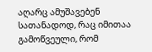აღარც ამუშავებენ სათანადოდ, რაც იმითაა გამოწვეული, რომ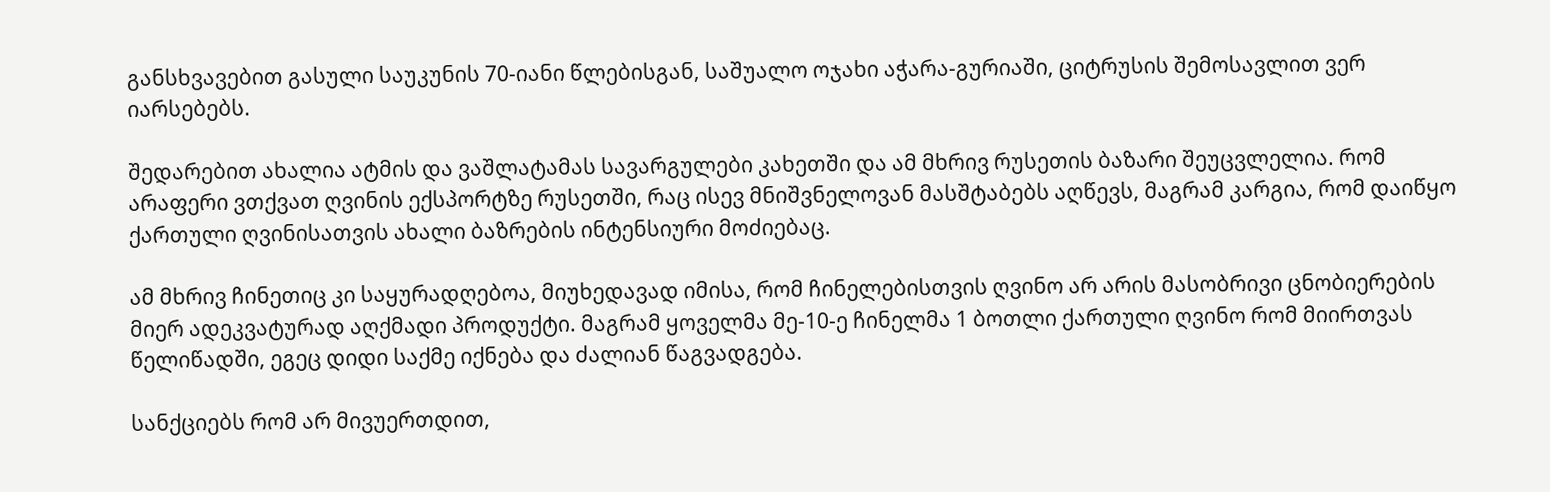განსხვავებით გასული საუკუნის 70-იანი წლებისგან, საშუალო ოჯახი აჭარა-გურიაში, ციტრუსის შემოსავლით ვერ იარსებებს.

შედარებით ახალია ატმის და ვაშლატამას სავარგულები კახეთში და ამ მხრივ რუსეთის ბაზარი შეუცვლელია. რომ არაფერი ვთქვათ ღვინის ექსპორტზე რუსეთში, რაც ისევ მნიშვნელოვან მასშტაბებს აღწევს, მაგრამ კარგია, რომ დაიწყო ქართული ღვინისათვის ახალი ბაზრების ინტენსიური მოძიებაც.

ამ მხრივ ჩინეთიც კი საყურადღებოა, მიუხედავად იმისა, რომ ჩინელებისთვის ღვინო არ არის მასობრივი ცნობიერების მიერ ადეკვატურად აღქმადი პროდუქტი. მაგრამ ყოველმა მე-10-ე ჩინელმა 1 ბოთლი ქართული ღვინო რომ მიირთვას წელიწადში, ეგეც დიდი საქმე იქნება და ძალიან წაგვადგება.

სანქციებს რომ არ მივუერთდით,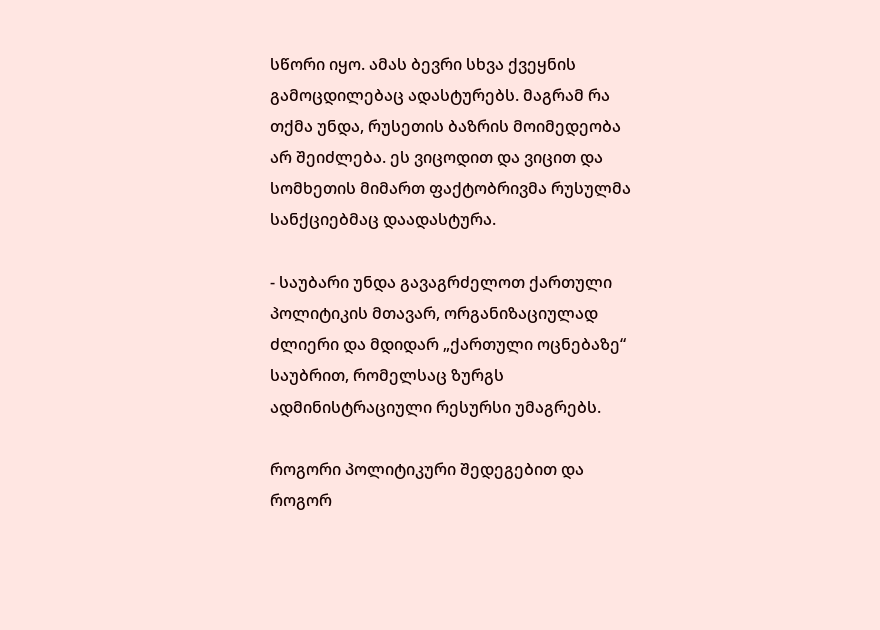სწორი იყო. ამას ბევრი სხვა ქვეყნის გამოცდილებაც ადასტურებს. მაგრამ რა თქმა უნდა, რუსეთის ბაზრის მოიმედეობა არ შეიძლება. ეს ვიცოდით და ვიცით და სომხეთის მიმართ ფაქტობრივმა რუსულმა სანქციებმაც დაადასტურა.

- საუბარი უნდა გავაგრძელოთ ქართული პოლიტიკის მთავარ, ორგანიზაციულად ძლიერი და მდიდარ „ქართული ოცნებაზე“ საუბრით, რომელსაც ზურგს ადმინისტრაციული რესურსი უმაგრებს.

როგორი პოლიტიკური შედეგებით და როგორ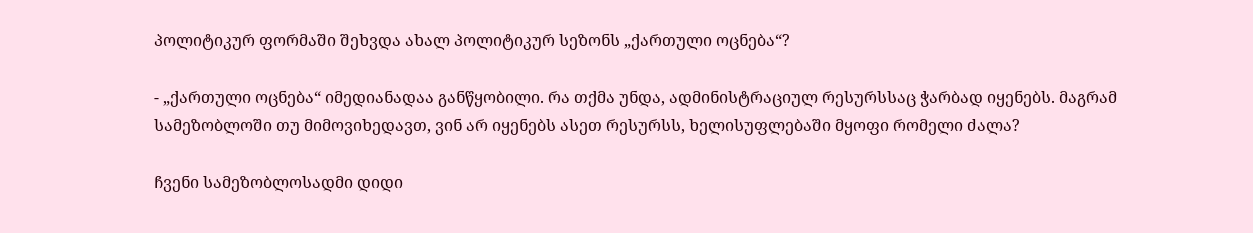პოლიტიკურ ფორმაში შეხვდა ახალ პოლიტიკურ სეზონს „ქართული ოცნება“?

- „ქართული ოცნება“ იმედიანადაა განწყობილი. რა თქმა უნდა, ადმინისტრაციულ რესურსსაც ჭარბად იყენებს. მაგრამ სამეზობლოში თუ მიმოვიხედავთ, ვინ არ იყენებს ასეთ რესურსს, ხელისუფლებაში მყოფი რომელი ძალა?

ჩვენი სამეზობლოსადმი დიდი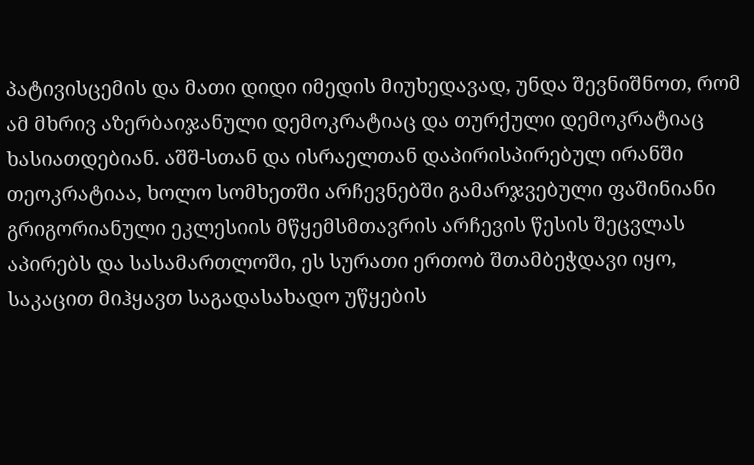პატივისცემის და მათი დიდი იმედის მიუხედავად, უნდა შევნიშნოთ, რომ ამ მხრივ აზერბაიჯანული დემოკრატიაც და თურქული დემოკრატიაც ხასიათდებიან. აშშ-სთან და ისრაელთან დაპირისპირებულ ირანში თეოკრატიაა, ხოლო სომხეთში არჩევნებში გამარჯვებული ფაშინიანი გრიგორიანული ეკლესიის მწყემსმთავრის არჩევის წესის შეცვლას აპირებს და სასამართლოში, ეს სურათი ერთობ შთამბეჭდავი იყო, საკაცით მიჰყავთ საგადასახადო უწყების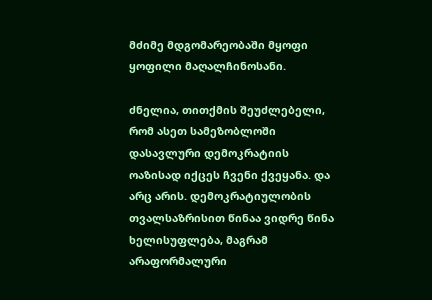მძიმე მდგომარეობაში მყოფი ყოფილი მაღალჩინოსანი.

ძნელია, თითქმის შეუძლებელი, რომ ასეთ სამეზობლოში დასავლური დემოკრატიის ოაზისად იქცეს ჩვენი ქვეყანა. და არც არის. დემოკრატიულობის თვალსაზრისით წინაა ვიდრე წინა ხელისუფლება, მაგრამ არაფორმალური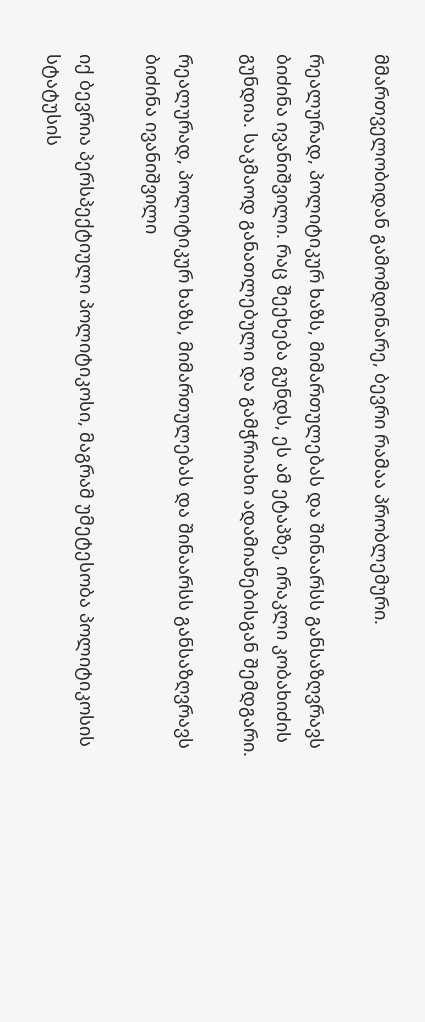მმართველობიდან გამომდინარე, ბევრი რამაა პრობლემური.

რეალურად, პოლიტიკურ ხაზს, მიმართულებას და შინაარსს განსაზღვრავს ბიძინა ივანიშვილი. რაც შეეხება გუნდს, ეს ამ ეტაპზე, ირაკლი კობახიძის გუნდია. საკმაოდ განათლებული და გამჭრიახი ადამიანებისგან შემდგარი.

რეალურად, პოლიტიკურ ხაზს, მიმართულებას და შინაარსს განსაზღვრავს ბიძინა ივანიშვილი

იქ ბევრია პერსპექტიული პოლიტიკოსი, მაგრამ უმეტესობა პოლიტიკოსის სტატუსის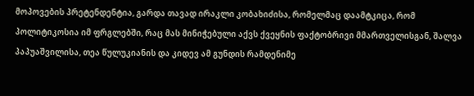მოპოვების პრეტენდენტია, გარდა თავად ირაკლი კობახიძისა, რომელმაც დაამტკიცა, რომ პოლიტიკოსია იმ ფრგლებში, რაც მას მინიჭებული აქვს ქვეყნის ფაქტობრივი მმართველისგან, შალვა პაპუაშვილისა, თეა წულუკიანის და კიდევ ამ გუნდის რამდენიმე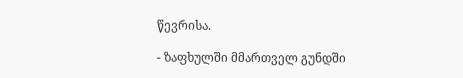წევრისა.

- ზაფხულში მმართველ გუნდში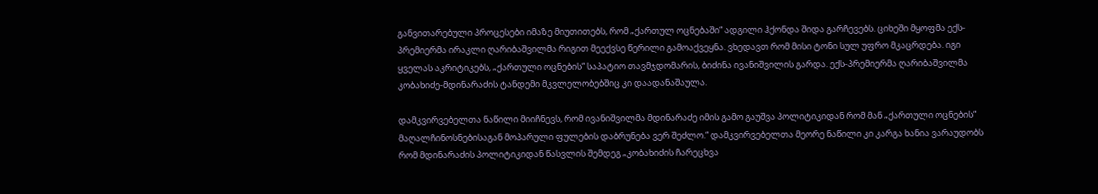განვითარებული პროცესები იმაზე მიუთითებს, რომ „ქართულ ოცნებაში“ ადგილი ჰქონდა შიდა გარჩევებს. ციხეში მყოფმა ექს-პრემიერმა ირაკლი ღარიბაშვილმა რიგით მეექვსე წერილი გამოაქვეყნა. ვხედავთ რომ მისი ტონი სულ უფრო მკაცრდება. იგი ყველას აკრიტიკებს, „ქართული ოცნების“ საპატიო თავმჯდომარის, ბიძინა ივანიშვილის გარდა. ექს-პრემიერმა ღარიბაშვილმა კობახიძე-მდინარაძის ტანდემი მკვლელობებშიც კი დაადანაშაულა.

დამკვირვებელთა ნაწილი მიიჩნევს, რომ ივანიშვილმა მდინარაძე იმის გამო გაუშვა პოლიტიკიდან რომ მან „ქართული ოცნების“ მაღალჩინოსნებისაგან მოპარული ფულების დაბრუნება ვერ შეძლო.“ დამკვირვებელთა მეორე ნაწილი კი კარგა ხანია ვარაუდობს რომ მდინარაძის პოლიტიკიდან წასვლის შემდეგ „კობახიძის ჩარეცხვა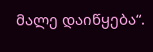მალე დაიწყება“.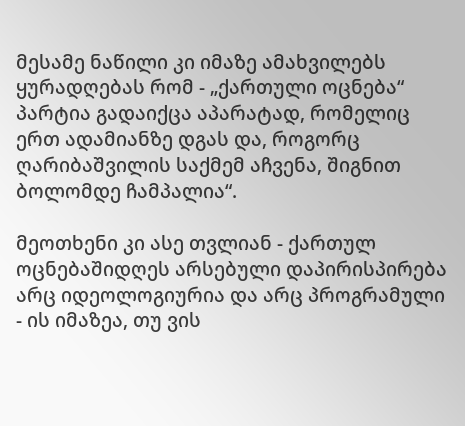მესამე ნაწილი კი იმაზე ამახვილებს ყურადღებას რომ - „ქართული ოცნება“ პარტია გადაიქცა აპარატად, რომელიც ერთ ადამიანზე დგას და, როგორც ღარიბაშვილის საქმემ აჩვენა, შიგნით ბოლომდე ჩამპალია“.

მეოთხენი კი ასე თვლიან - ქართულ ოცნებაშიდღეს არსებული დაპირისპირება არც იდეოლოგიურია და არც პროგრამული - ის იმაზეა, თუ ვის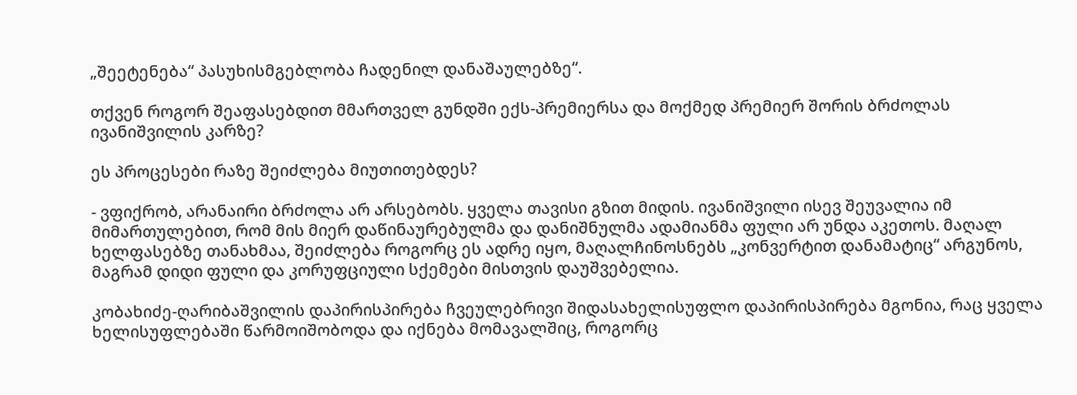„შეეტენება“ პასუხისმგებლობა ჩადენილ დანაშაულებზე“.

თქვენ როგორ შეაფასებდით მმართველ გუნდში ექს-პრემიერსა და მოქმედ პრემიერ შორის ბრძოლას ივანიშვილის კარზე?

ეს პროცესები რაზე შეიძლება მიუთითებდეს?

- ვფიქრობ, არანაირი ბრძოლა არ არსებობს. ყველა თავისი გზით მიდის. ივანიშვილი ისევ შეუვალია იმ მიმართულებით, რომ მის მიერ დაწინაურებულმა და დანიშნულმა ადამიანმა ფული არ უნდა აკეთოს. მაღალ ხელფასებზე თანახმაა, შეიძლება როგორც ეს ადრე იყო, მაღალჩინოსნებს „კონვერტით დანამატიც“ არგუნოს, მაგრამ დიდი ფული და კორუფციული სქემები მისთვის დაუშვებელია.

კობახიძე-ღარიბაშვილის დაპირისპირება ჩვეულებრივი შიდასახელისუფლო დაპირისპირება მგონია, რაც ყველა ხელისუფლებაში წარმოიშობოდა და იქნება მომავალშიც, როგორც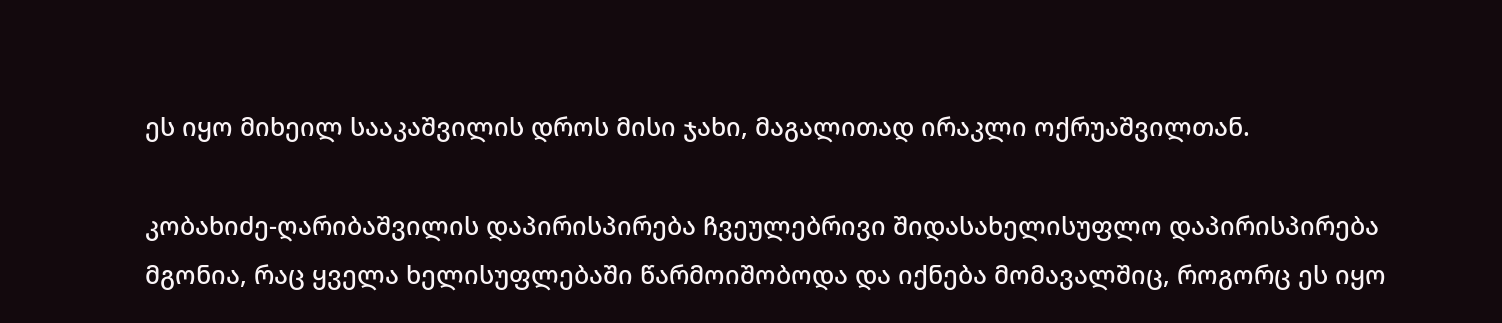ეს იყო მიხეილ სააკაშვილის დროს მისი ჯახი, მაგალითად ირაკლი ოქრუაშვილთან.

კობახიძე-ღარიბაშვილის დაპირისპირება ჩვეულებრივი შიდასახელისუფლო დაპირისპირება მგონია, რაც ყველა ხელისუფლებაში წარმოიშობოდა და იქნება მომავალშიც, როგორც ეს იყო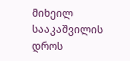მიხეილ სააკაშვილის დროს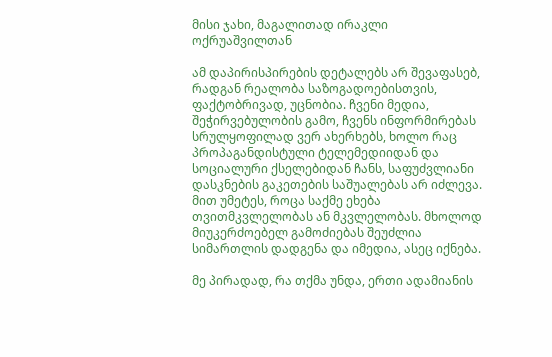მისი ჯახი, მაგალითად ირაკლი ოქრუაშვილთან

ამ დაპირისპირების დეტალებს არ შევაფასებ, რადგან რეალობა საზოგადოებისთვის, ფაქტობრივად, უცნობია. ჩვენი მედია, შეჭირვებულობის გამო, ჩვენს ინფორმირებას სრულყოფილად ვერ ახერხებს, ხოლო რაც პროპაგანდისტული ტელემედიიდან და სოციალური ქსელებიდან ჩანს, საფუძვლიანი დასკნების გაკეთების საშუალებას არ იძლევა. მით უმეტეს, როცა საქმე ეხება თვითმკვლელობას ან მკვლელობას. მხოლოდ მიუკერძოებელ გამოძიებას შეუძლია სიმართლის დადგენა და იმედია, ასეც იქნება.

მე პირადად, რა თქმა უნდა, ერთი ადამიანის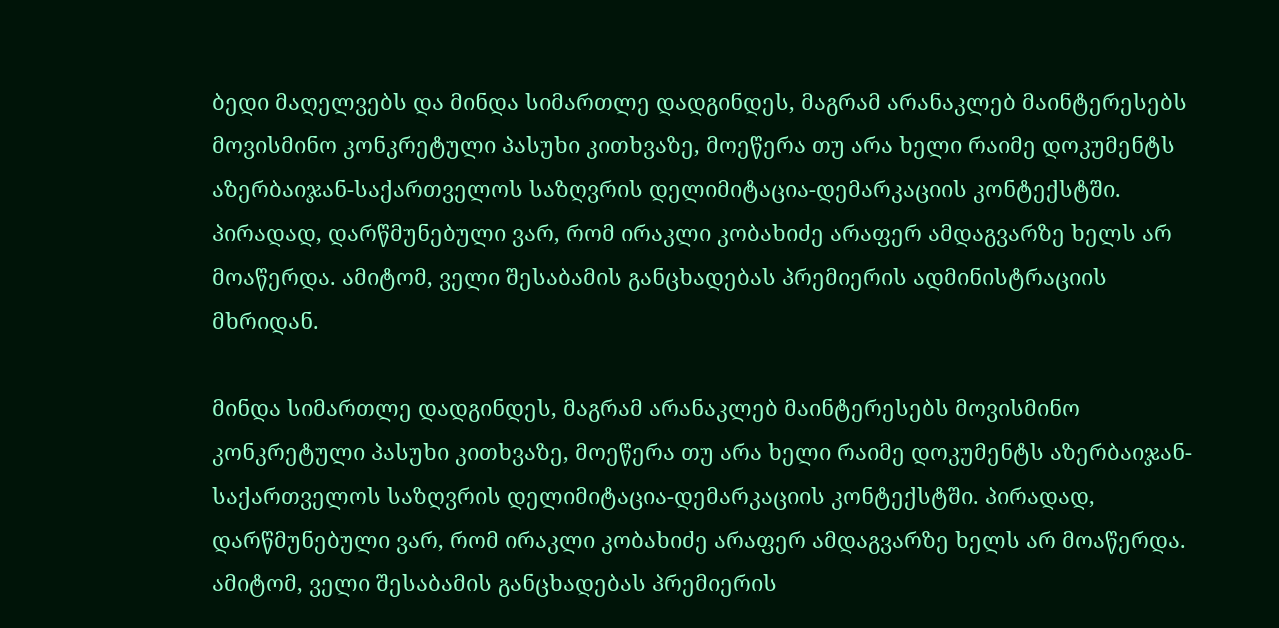ბედი მაღელვებს და მინდა სიმართლე დადგინდეს, მაგრამ არანაკლებ მაინტერესებს მოვისმინო კონკრეტული პასუხი კითხვაზე, მოეწერა თუ არა ხელი რაიმე დოკუმენტს აზერბაიჯან-საქართველოს საზღვრის დელიმიტაცია-დემარკაციის კონტექსტში. პირადად, დარწმუნებული ვარ, რომ ირაკლი კობახიძე არაფერ ამდაგვარზე ხელს არ მოაწერდა. ამიტომ, ველი შესაბამის განცხადებას პრემიერის ადმინისტრაციის მხრიდან.

მინდა სიმართლე დადგინდეს, მაგრამ არანაკლებ მაინტერესებს მოვისმინო კონკრეტული პასუხი კითხვაზე, მოეწერა თუ არა ხელი რაიმე დოკუმენტს აზერბაიჯან-საქართველოს საზღვრის დელიმიტაცია-დემარკაციის კონტექსტში. პირადად, დარწმუნებული ვარ, რომ ირაკლი კობახიძე არაფერ ამდაგვარზე ხელს არ მოაწერდა. ამიტომ, ველი შესაბამის განცხადებას პრემიერის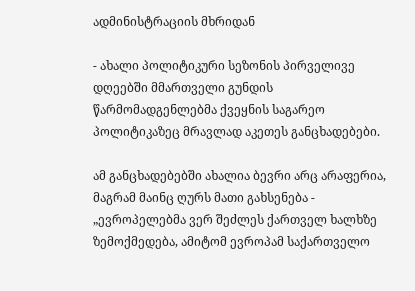ადმინისტრაციის მხრიდან

- ახალი პოლიტიკური სეზონის პირველივე დღეებში მმართველი გუნდის წარმომადგენლებმა ქვეყნის საგარეო პოლიტიკაზეც მრავლად აკეთეს განცხადებები.

ამ განცხადებებში ახალია ბევრი არც არაფერია, მაგრამ მაინც ღურს მათი გახსენება - „ევროპელებმა ვერ შეძლეს ქართველ ხალხზე ზემოქმედება, ამიტომ ევროპამ საქართველო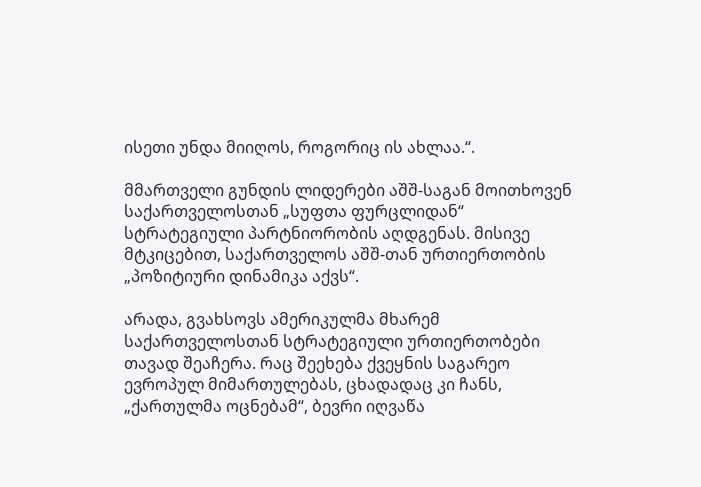ისეთი უნდა მიიღოს, როგორიც ის ახლაა.“.

მმართველი გუნდის ლიდერები აშშ-საგან მოითხოვენ საქართველოსთან „სუფთა ფურცლიდან“ სტრატეგიული პარტნიორობის აღდგენას. მისივე მტკიცებით, საქართველოს აშშ-თან ურთიერთობის „პოზიტიური დინამიკა აქვს“.

არადა, გვახსოვს ამერიკულმა მხარემ საქართველოსთან სტრატეგიული ურთიერთობები თავად შეაჩერა. რაც შეეხება ქვეყნის საგარეო ევროპულ მიმართულებას, ცხადადაც კი ჩანს, „ქართულმა ოცნებამ“, ბევრი იღვაწა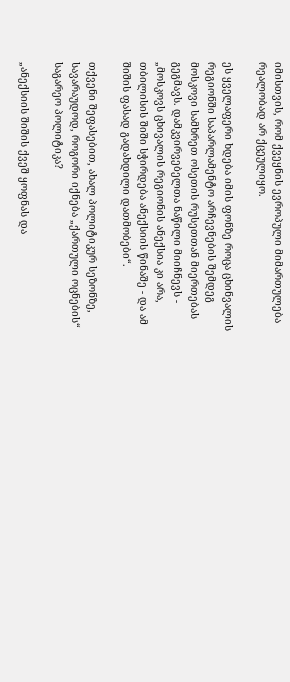იმისთვის, რომ ქვეყნის ევროპული მიმართულება რეალობად არ ქცეულიყო.

ეს ყველაფერი ხდება იმის ფონზე როცა ცხინვალის რეგიონში საპარლამენტო არჩევნების შემდეგ მოსკოვი სამხრეთ ოსეთის რუსეთთან მიერთებას გეგმავს. დამკვირვებელთა ნაწილი მიიჩნევს - „მოსკოვს ცხივალის რეგიონის ანექსია კი არა, თბილისის შიში სჭირდება ანექსიის წინაშე - და ამ შიშის ფასად გადახდილი დათმობები“.

თქვენი შეფასებით, ახალ პოლიტიკურ სეზონზე, სავარაუდოდ, როგორი იქნება „ქართული ოცნების“ საგარეო პოლიტიკა?

„ანექსიის შიშის ქვეშ ყოფნას და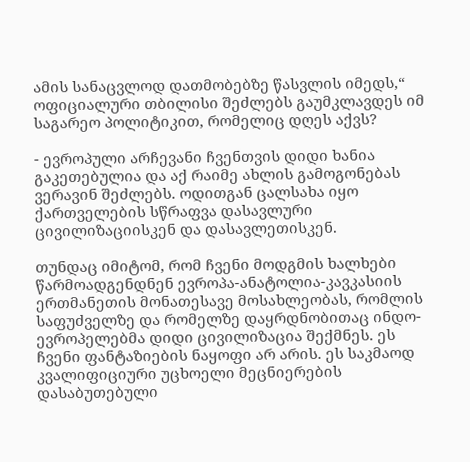ამის სანაცვლოდ დათმობებზე წასვლის იმედს,“ ოფიციალური თბილისი შეძლებს გაუმკლავდეს იმ საგარეო პოლიტიკით, რომელიც დღეს აქვს?

- ევროპული არჩევანი ჩვენთვის დიდი ხანია გაკეთებულია და აქ რაიმე ახლის გამოგონებას ვერავინ შეძლებს. ოდითგან ცალსახა იყო ქართველების სწრაფვა დასავლური ცივილიზაციისკენ და დასავლეთისკენ.

თუნდაც იმიტომ, რომ ჩვენი მოდგმის ხალხები წარმოადგენდნენ ევროპა-ანატოლია-კავკასიის ერთმანეთის მონათესავე მოსახლეობას, რომლის საფუძველზე და რომელზე დაყრდნობითაც ინდო-ევროპელებმა დიდი ცივილიზაცია შექმნეს. ეს ჩვენი ფანტაზიების ნაყოფი არ არის. ეს საკმაოდ კვალიფიციური უცხოელი მეცნიერების დასაბუთებული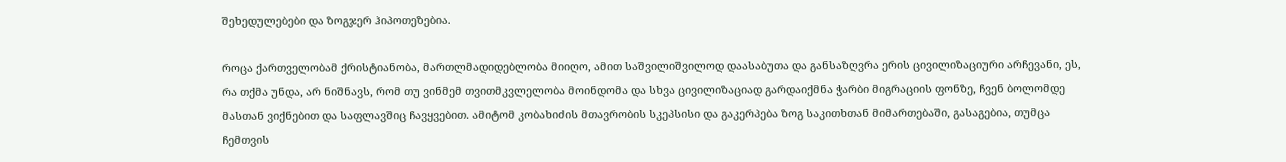შეხედულებები და ზოგჯერ ჰიპოთეზებია.

როცა ქართველობამ ქრისტიანობა, მართლმადიდებლობა მიიღო, ამით საშვილიშვილოდ დაასაბუთა და განსაზღვრა ერის ცივილიზაციური არჩევანი, ეს, რა თქმა უნდა, არ ნიშნავს, რომ თუ ვინმემ თვითმკვლელობა მოინდომა და სხვა ცივილიზაციად გარდაიქმნა ჭარბი მიგრაციის ფონზე, ჩვენ ბოლომდე მასთან ვიქნებით და საფლავშიც ჩავყვებით. ამიტომ კობახიძის მთავრობის სკეპსისი და გაკერპება ზოგ საკითხთან მიმართებაში, გასაგებია, თუმცა ჩემთვის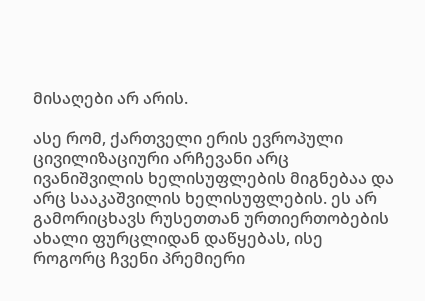მისაღები არ არის.

ასე რომ, ქართველი ერის ევროპული ცივილიზაციური არჩევანი არც ივანიშვილის ხელისუფლების მიგნებაა და არც სააკაშვილის ხელისუფლების. ეს არ გამორიცხავს რუსეთთან ურთიერთობების ახალი ფურცლიდან დაწყებას, ისე როგორც ჩვენი პრემიერი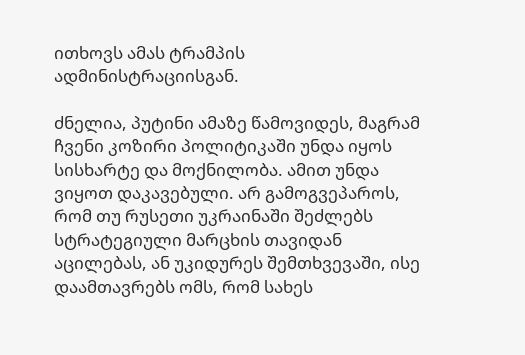ითხოვს ამას ტრამპის ადმინისტრაციისგან.

ძნელია, პუტინი ამაზე წამოვიდეს, მაგრამ ჩვენი კოზირი პოლიტიკაში უნდა იყოს სისხარტე და მოქნილობა. ამით უნდა ვიყოთ დაკავებული. არ გამოგვეპაროს, რომ თუ რუსეთი უკრაინაში შეძლებს სტრატეგიული მარცხის თავიდან აცილებას, ან უკიდურეს შემთხვევაში, ისე დაამთავრებს ომს, რომ სახეს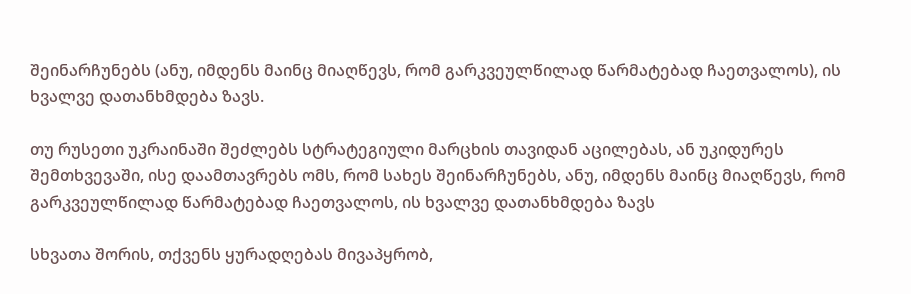შეინარჩუნებს (ანუ, იმდენს მაინც მიაღწევს, რომ გარკვეულწილად წარმატებად ჩაეთვალოს), ის ხვალვე დათანხმდება ზავს.

თუ რუსეთი უკრაინაში შეძლებს სტრატეგიული მარცხის თავიდან აცილებას, ან უკიდურეს შემთხვევაში, ისე დაამთავრებს ომს, რომ სახეს შეინარჩუნებს, ანუ, იმდენს მაინც მიაღწევს, რომ გარკვეულწილად წარმატებად ჩაეთვალოს, ის ხვალვე დათანხმდება ზავს

სხვათა შორის, თქვენს ყურადღებას მივაპყრობ,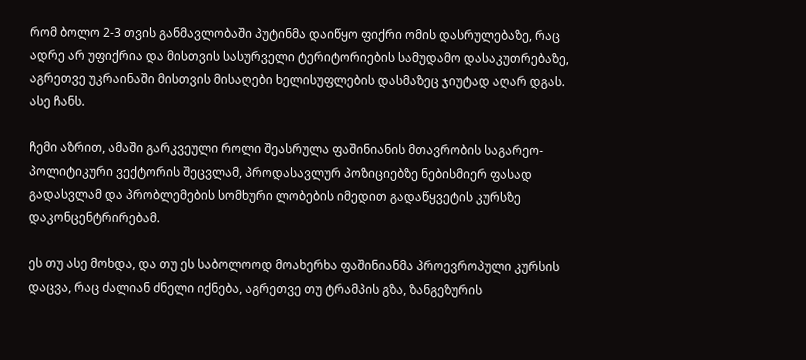რომ ბოლო 2-3 თვის განმავლობაში პუტინმა დაიწყო ფიქრი ომის დასრულებაზე, რაც ადრე არ უფიქრია და მისთვის სასურველი ტერიტორიების სამუდამო დასაკუთრებაზე, აგრეთვე უკრაინაში მისთვის მისაღები ხელისუფლების დასმაზეც ჯიუტად აღარ დგას. ასე ჩანს.

ჩემი აზრით, ამაში გარკვეული როლი შეასრულა ფაშინიანის მთავრობის საგარეო-პოლიტიკური ვექტორის შეცვლამ, პროდასავლურ პოზიციებზე ნებისმიერ ფასად გადასვლამ და პრობლემების სომხური ლობების იმედით გადაწყვეტის კურსზე დაკონცენტრირებამ.

ეს თუ ასე მოხდა, და თუ ეს საბოლოოდ მოახერხა ფაშინიანმა პროევროპული კურსის დაცვა, რაც ძალიან ძნელი იქნება, აგრეთვე თუ ტრამპის გზა, ზანგეზურის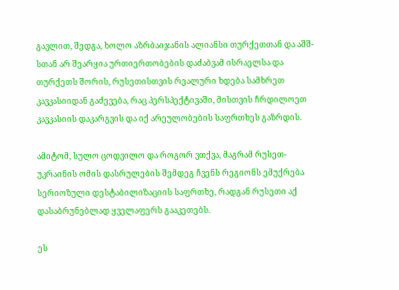გავლით, შედგა, ხოლო აზრბაიჯანის ალიანსი თურქეთთან და აშშ-სთან არ შეარყია ურთიერთობების დაძაბვამ ისრაელსა და თურქეთს შორის, რუსეთისთვის რეალური ხდება სამხრეთ კავკასიიდან გაძევება, რაც პერსპექტივაში, მისთვის ჩრდილოეთ კავკასიის დაკარგვის და იქ არეულობების საფრთხეს გაზრდის.

ამიტომ, სულო ცოდვილო და როგორ ვთქვა, მაგრამ რუსეთ-უკრაინის ომის დასრულების შემდეგ ჩვენს რეგიონს ემუქრება სერიოზული დესტაბილიზაციის საფრთხე, რადგან რუსეთი აქ დასაბრუნებლად ყველაფერს გააკეთებს.

ეს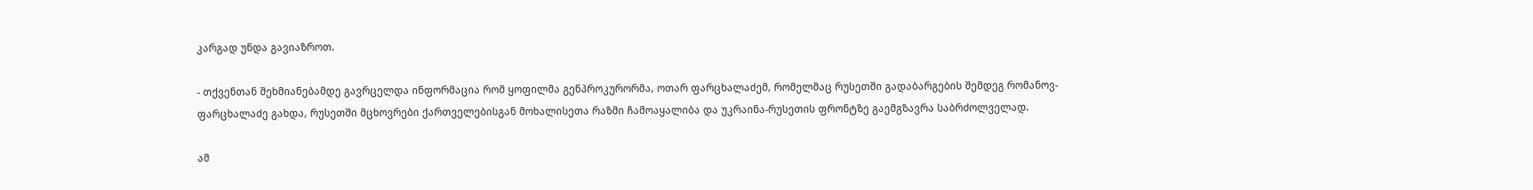კარგად უნდა გავიაზროთ.

- თქვენთან შეხმიანებამდე გავრცელდა ინფორმაცია რომ ყოფილმა გენპროკურორმა, ოთარ ფარცხალაძემ, რომელმაც რუსეთში გადაბარგების შემდეგ რომანოვ-ფარცხალაძე გახდა, რუსეთში მცხოვრები ქართველებისგან მოხალისეთა რაზმი ჩამოაყალიბა და უკრაინა-რუსეთის ფრონტზე გაემგზავრა საბრძოლველად.

ამ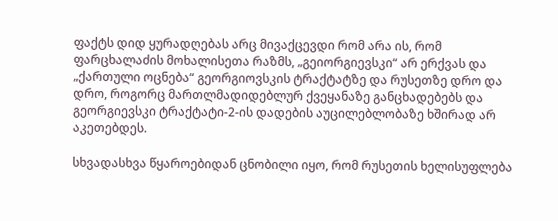ფაქტს დიდ ყურადღებას არც მივაქცევდი რომ არა ის, რომ ფარცხალაძის მოხალისეთა რაზმს, „გეიორგიევსკი“ არ ერქვას და „ქართული ოცნება“ გეორგიოვსკის ტრაქტატზე და რუსეთზე დრო და დრო, როგორც მართლმადიდებლურ ქვეყანაზე განცხადებებს და გეორგიევსკი ტრაქტატი-2-ის დადების აუცილებლობაზე ხშირად არ აკეთებდეს.

სხვადასხვა წყაროებიდან ცნობილი იყო, რომ რუსეთის ხელისუფლება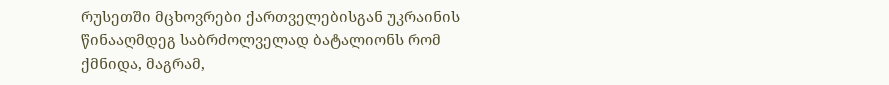რუსეთში მცხოვრები ქართველებისგან უკრაინის წინააღმდეგ საბრძოლველად ბატალიონს რომ ქმნიდა, მაგრამ,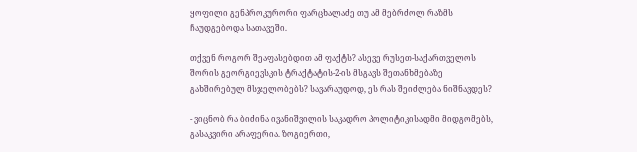ყოფილი გენპროკურორი ფარცხალაძე თუ ამ მებრძოლ რაზმს ჩაუდგებოდა სათავეში.

თქვენ როგორ შეაფასებდით ამ ფაქტს? ასევე რუსეთ-საქართველოს შორის გეორგიევსკის ტრაქტატის-2-ის მსგავს შეთანხმებაზე გახშირებულ მსჯელობებს? სავარაუდოდ, ეს რას შეიძლება ნიშნავდეს?

- ვიცნობ რა ბიძინა ივანიშვილის საკადრო პოლიტიკისადმი მიდგომებს, გასაკვირი არაფერია. ზოგიერთი,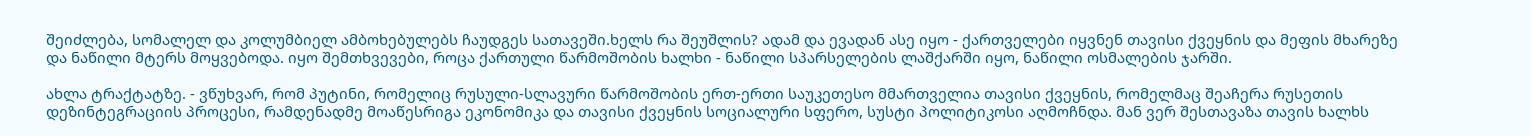შეიძლება, სომალელ და კოლუმბიელ ამბოხებულებს ჩაუდგეს სათავეში.ხელს რა შეუშლის? ადამ და ევადან ასე იყო - ქართველები იყვნენ თავისი ქვეყნის და მეფის მხარეზე და ნაწილი მტერს მოყვებოდა. იყო შემთხვევები, როცა ქართული წარმოშობის ხალხი - ნაწილი სპარსელების ლაშქარში იყო, ნაწილი ოსმალების ჯარში.

ახლა ტრაქტატზე. - ვწუხვარ, რომ პუტინი, რომელიც რუსული-სლავური წარმოშობის ერთ-ერთი საუკეთესო მმართველია თავისი ქვეყნის, რომელმაც შეაჩერა რუსეთის დეზინტეგრაციის პროცესი, რამდენადმე მოაწესრიგა ეკონომიკა და თავისი ქვეყნის სოციალური სფერო, სუსტი პოლიტიკოსი აღმოჩნდა. მან ვერ შესთავაზა თავის ხალხს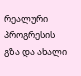რეალური პროგრესის გზა და ახალი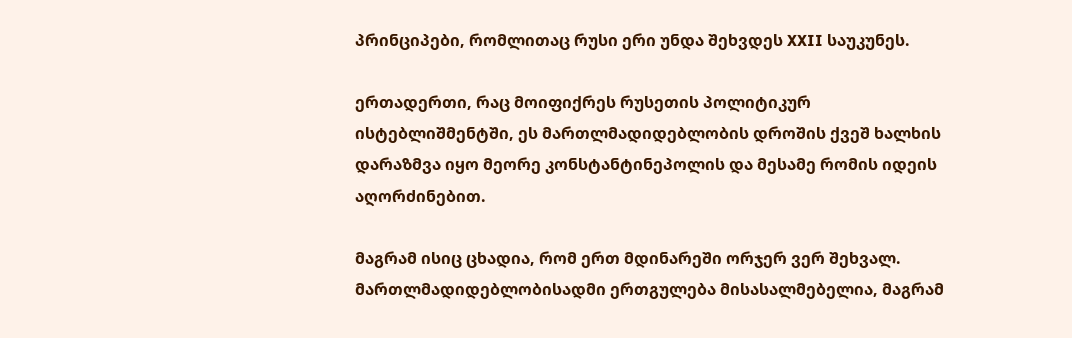პრინციპები, რომლითაც რუსი ერი უნდა შეხვდეს XXII საუკუნეს.

ერთადერთი, რაც მოიფიქრეს რუსეთის პოლიტიკურ ისტებლიშმენტში, ეს მართლმადიდებლობის დროშის ქვეშ ხალხის დარაზმვა იყო მეორე კონსტანტინეპოლის და მესამე რომის იდეის აღორძინებით.

მაგრამ ისიც ცხადია, რომ ერთ მდინარეში ორჯერ ვერ შეხვალ. მართლმადიდებლობისადმი ერთგულება მისასალმებელია, მაგრამ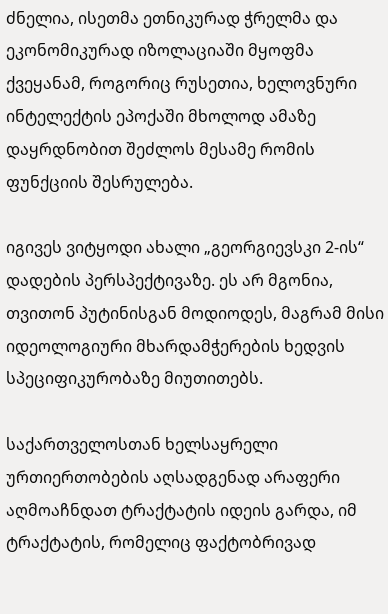ძნელია, ისეთმა ეთნიკურად ჭრელმა და ეკონომიკურად იზოლაციაში მყოფმა ქვეყანამ, როგორიც რუსეთია, ხელოვნური ინტელექტის ეპოქაში მხოლოდ ამაზე დაყრდნობით შეძლოს მესამე რომის ფუნქციის შესრულება.

იგივეს ვიტყოდი ახალი „გეორგიევსკი 2-ის“ დადების პერსპექტივაზე. ეს არ მგონია, თვითონ პუტინისგან მოდიოდეს, მაგრამ მისი იდეოლოგიური მხარდამჭერების ხედვის სპეციფიკურობაზე მიუთითებს.

საქართველოსთან ხელსაყრელი ურთიერთობების აღსადგენად არაფერი აღმოაჩნდათ ტრაქტატის იდეის გარდა, იმ ტრაქტატის, რომელიც ფაქტობრივად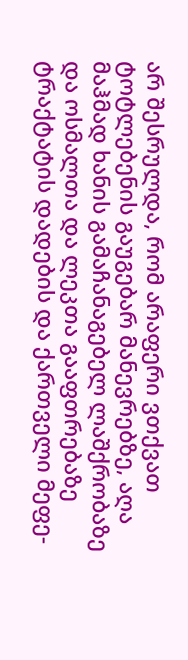არ შესრულდა, რომ არაფერი ვთქვათ ტოტლებენის გაუგებარ მანევრებზე, აღა მაჰმად ხანის გამაჩანაგებელ ლაშქრობაზე და ოსმალთა და ლეკთა გააფთრებაზე ტრაქტატის დადების და ქართველი მეფე-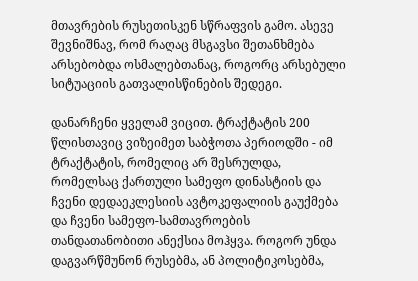მთავრების რუსეთისკენ სწრაფვის გამო. ასევე შევნიშნავ, რომ რაღაც მსგავსი შეთანხმება არსებობდა ოსმალებთანაც, როგორც არსებული სიტუაციის გათვალისწინების შედეგი.

დანარჩენი ყველამ ვიცით. ტრაქტატის 200 წლისთავიც ვიზეიმეთ საბჭოთა პერიოდში - იმ ტრაქტატის, რომელიც არ შესრულდა, რომელსაც ქართული სამეფო დინასტიის და ჩვენი დედაეკლესიის ავტოკეფალიის გაუქმება და ჩვენი სამეფო-სამთავროების თანდათანობითი ანექსია მოჰყვა. როგორ უნდა დაგვარწმუნონ რუსებმა, ან პოლიტიკოსებმა,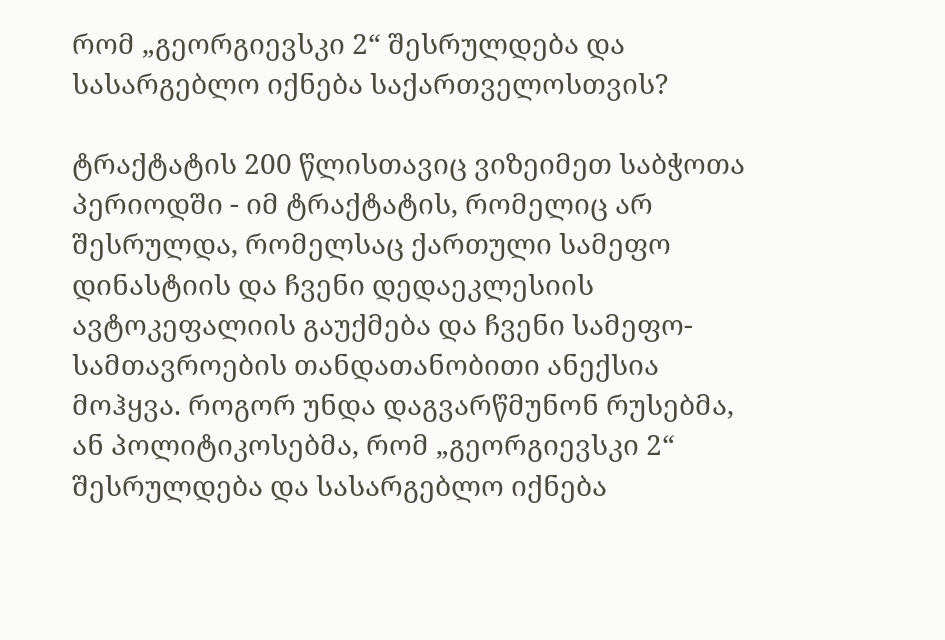რომ „გეორგიევსკი 2“ შესრულდება და სასარგებლო იქნება საქართველოსთვის?

ტრაქტატის 200 წლისთავიც ვიზეიმეთ საბჭოთა პერიოდში - იმ ტრაქტატის, რომელიც არ შესრულდა, რომელსაც ქართული სამეფო დინასტიის და ჩვენი დედაეკლესიის ავტოკეფალიის გაუქმება და ჩვენი სამეფო-სამთავროების თანდათანობითი ანექსია მოჰყვა. როგორ უნდა დაგვარწმუნონ რუსებმა, ან პოლიტიკოსებმა, რომ „გეორგიევსკი 2“ შესრულდება და სასარგებლო იქნება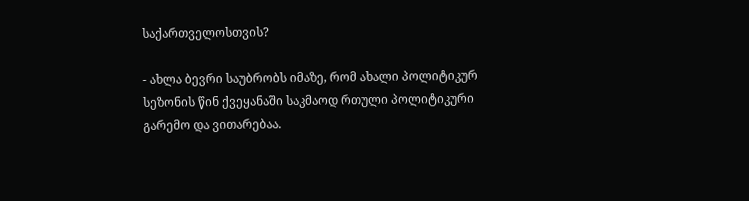საქართველოსთვის?

- ახლა ბევრი საუბრობს იმაზე, რომ ახალი პოლიტიკურ სეზონის წინ ქვეყანაში საკმაოდ რთული პოლიტიკური გარემო და ვითარებაა.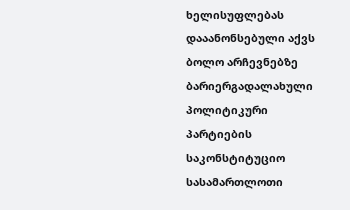ხელისუფლებას დააანონსებული აქვს ბოლო არჩევნებზე ბარიერგადალახული პოლიტიკური პარტიების საკონსტიტუციო სასამართლოთი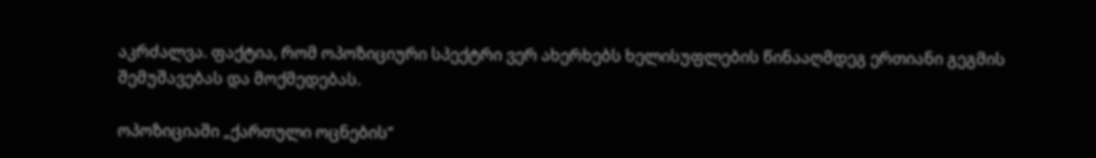აკრძალვა. ფაქტია, რომ ოპოზიციური სპექტრი ვერ ახერხებს ხელისუფლების წინააღმდეგ ერთიანი გეგმის შემუშავებას და მოქმედებას.

ოპოზიციაში „ქართული ოცნების“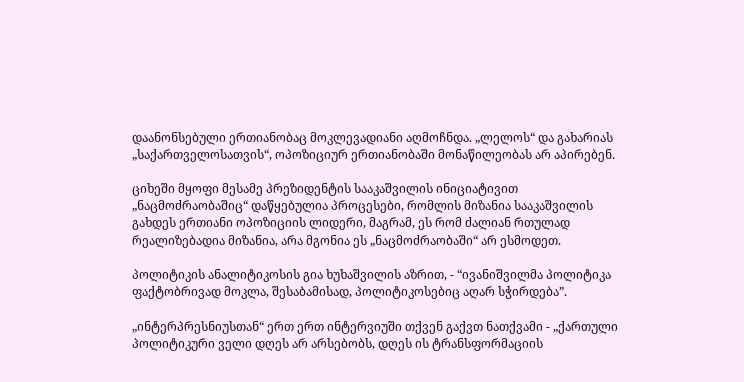დაანონსებული ერთიანობაც მოკლევადიანი აღმოჩნდა. „ლელოს“ და გახარიას „საქართველოსათვის“, ოპოზიციურ ერთიანობაში მონაწილეობას არ აპირებენ.

ციხეში მყოფი მესამე პრეზიდენტის სააკაშვილის ინიციატივით „ნაცმოძრაობაშიც“ დაწყებულია პროცესები, რომლის მიზანია სააკაშვილის გახდეს ერთიანი ოპოზიციის ლიდერი, მაგრამ, ეს რომ ძალიან რთულად რეალიზებადია მიზანია, არა მგონია ეს „ნაცმოძრაობაში“ არ ესმოდეთ.

პოლიტიკის ანალიტიკოსის გია ხუხაშვილის აზრით, - “ივანიშვილმა პოლიტიკა ფაქტობრივად მოკლა, შესაბამისად, პოლიტიკოსებიც აღარ სჭირდება”.

„ინტერპრესნიუსთან“ ერთ ერთ ინტერვიუში თქვენ გაქვთ ნათქვამი - „ქართული პოლიტიკური ველი დღეს არ არსებობს, დღეს ის ტრანსფორმაციის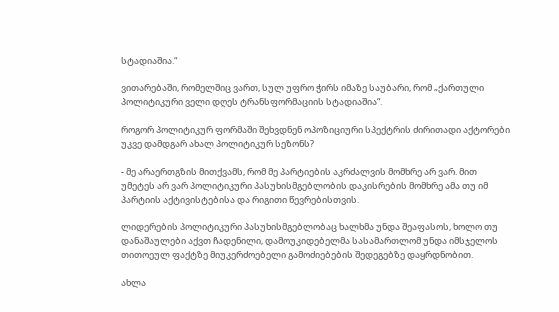სტადიაშია.“

ვითარებაში, რომელშიც ვართ, სულ უფრო ჭირს იმაზე საუბარი, რომ „ქართული პოლიტიკური ველი დღეს ტრანსფორმაციის სტადიაშია“.

როგორ პოლიტიკურ ფორმაში შეხვდნენ ოპოზიციური სპექტრის ძირითადი აქტორები უკვე დამდგარ ახალ პოლიტიკურ სეზონს?

- მე არაერთგზის მითქვამს, რომ მე პარტიების აკრძალვის მომხრე არ ვარ. მით უმეტეს არ ვარ პოლიტიკური პასუხისმგებლობის დაკისრების მომხრე ამა თუ იმ პარტიის აქტივისტებისა და რიგითი წევრებისთვის.

ლიდერების პოლიტიკური პასუხისმგებლობაც ხალხმა უნდა შეაფასოს, ხოლო თუ დანაშაულები აქვთ ჩადენილი, დამოუკიდებელმა სასამართლომ უნდა იმსჯელოს თითოეულ ფაქტზე მიუკერძოებელი გამოძიებების შედეგებზე დაყრდნობით.

ახლა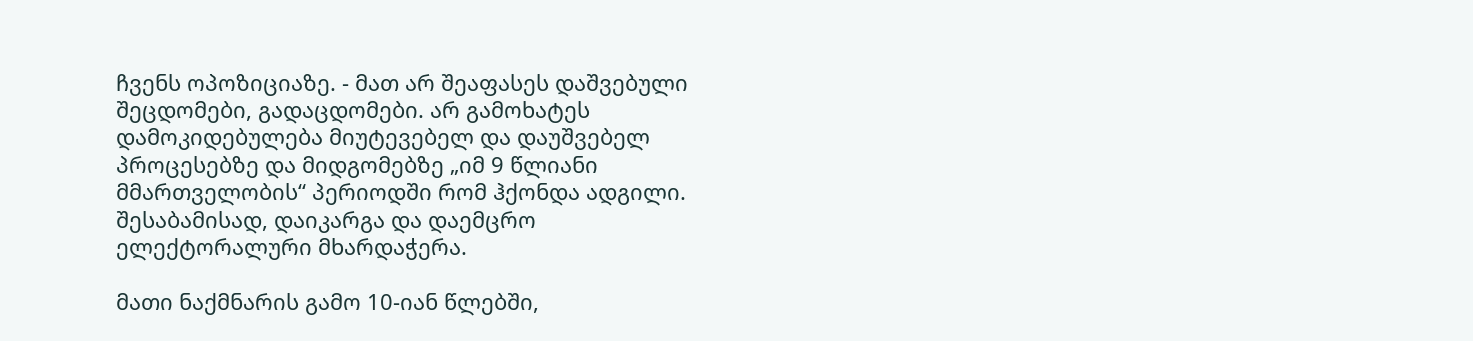ჩვენს ოპოზიციაზე. - მათ არ შეაფასეს დაშვებული შეცდომები, გადაცდომები. არ გამოხატეს დამოკიდებულება მიუტევებელ და დაუშვებელ პროცესებზე და მიდგომებზე „იმ 9 წლიანი მმართველობის“ პერიოდში რომ ჰქონდა ადგილი. შესაბამისად, დაიკარგა და დაემცრო ელექტორალური მხარდაჭერა.

მათი ნაქმნარის გამო 10-იან წლებში,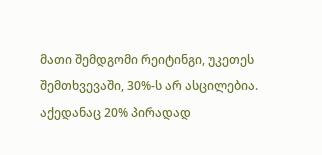მათი შემდგომი რეიტინგი, უკეთეს შემთხვევაში, 30%-ს არ ასცილებია. აქედანაც 20% პირადად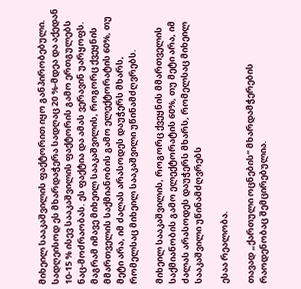მიხეილ სააკაშვილის ფაქტორით იყო განპირობებული. სადღეისოდ ეს მხარდაჭერა სადღაც 20 %-მდეა და აქედან 10-15 % ისევ სააკაშვილის ფაქტორის გამო ერთგულებს ნაც-მოძრაობას. ეს ფაქტია და ამას ვერავინ უარყოფს. მაგრამ იმავე მიხეილ სააკაშვილის, როგორც ქვეყნის მმართველის საქმიანობის გამო ელექტორატის 60%, თუ მეტი არა, იმ ძალას არასოდეს დაუჭერს მხარს, რომელსაც მიხეილ სააკაშვილი უწინამძღვრებს.

მიხეილ სააკაშვილის, როგორც ქვეყნის მმართველის საქმიანობის გამო ელექტორატის 60%, თუ მეტი არა, იმ ძალას არასოდეს დაუჭერს მხარს, რომელსაც მიხეილ სააკაშვილი უწინამძღვრებს

ესაა რეალობა.

თავად „ქართული ოცნების“ მხარდამჭერების რაოდენობაც შემცირებულია.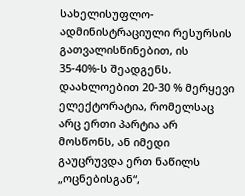სახელისუფლო-ადმინისტრაციული რესურსის გათვალისწინებით, ის 35-40%-ს შეადგენს. დაახლოებით 20-30 % მერყევი ელექტორატია, რომელსაც არც ერთი პარტია არ მოსწონს, ან იმედი გაუცრუვდა ერთ ნაწილს „ოცნებისგან“,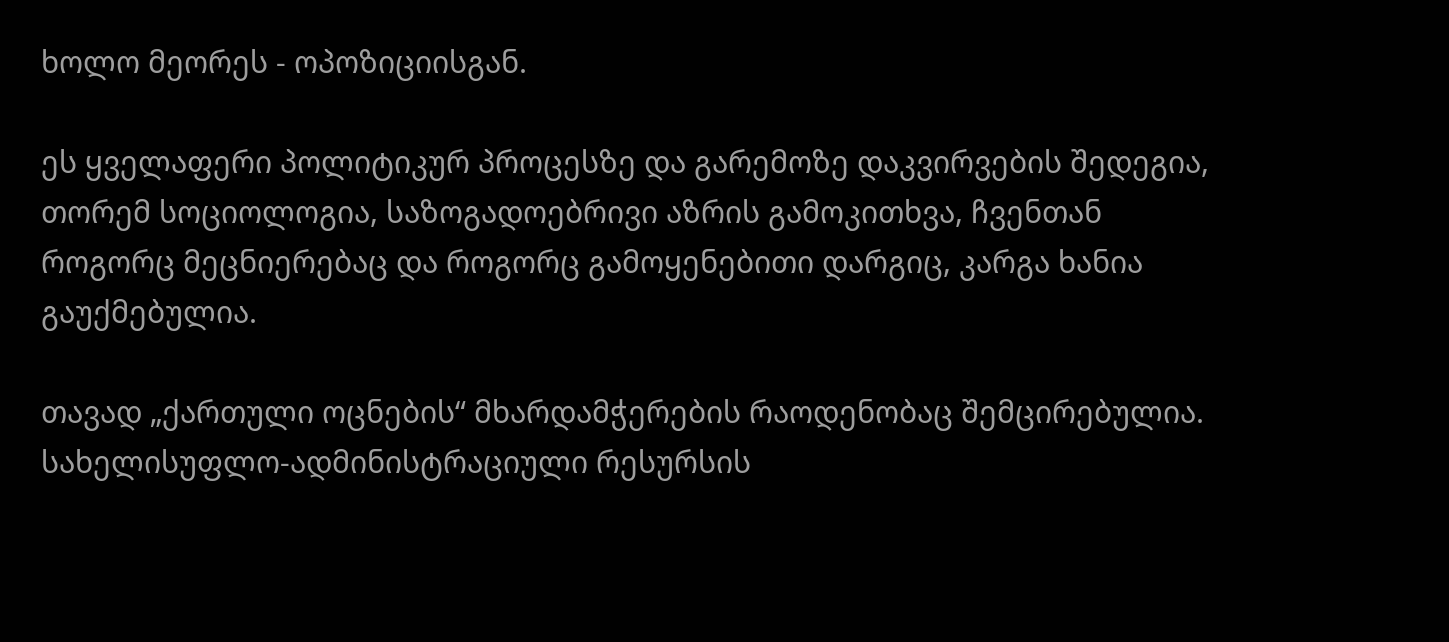ხოლო მეორეს - ოპოზიციისგან.

ეს ყველაფერი პოლიტიკურ პროცესზე და გარემოზე დაკვირვების შედეგია, თორემ სოციოლოგია, საზოგადოებრივი აზრის გამოკითხვა, ჩვენთან როგორც მეცნიერებაც და როგორც გამოყენებითი დარგიც, კარგა ხანია გაუქმებულია.

თავად „ქართული ოცნების“ მხარდამჭერების რაოდენობაც შემცირებულია. სახელისუფლო-ადმინისტრაციული რესურსის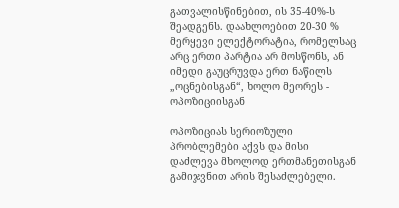გათვალისწინებით, ის 35-40%-ს შეადგენს. დაახლოებით 20-30 % მერყევი ელექტორატია, რომელსაც არც ერთი პარტია არ მოსწონს, ან იმედი გაუცრუვდა ერთ ნაწილს „ოცნებისგან“, ხოლო მეორეს - ოპოზიციისგან

ოპოზიციას სერიოზული პრობლემები აქვს და მისი დაძლევა მხოლოდ ერთმანეთისგან გამიჯვნით არის შესაძლებელი.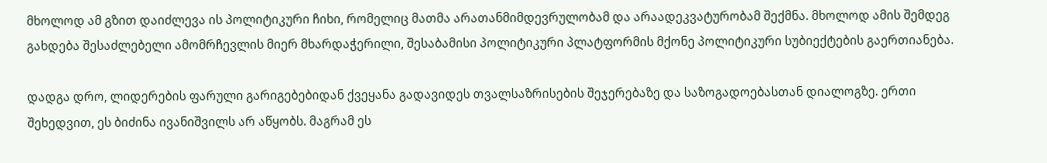მხოლოდ ამ გზით დაიძლევა ის პოლიტიკური ჩიხი, რომელიც მათმა არათანმიმდევრულობამ და არაადეკვატურობამ შექმნა. მხოლოდ ამის შემდეგ გახდება შესაძლებელი ამომრჩევლის მიერ მხარდაჭერილი, შესაბამისი პოლიტიკური პლატფორმის მქონე პოლიტიკური სუბიექტების გაერთიანება.

დადგა დრო, ლიდერების ფარული გარიგებებიდან ქვეყანა გადავიდეს თვალსაზრისების შეჯერებაზე და საზოგადოებასთან დიალოგზე. ერთი შეხედვით, ეს ბიძინა ივანიშვილს არ აწყობს. მაგრამ ეს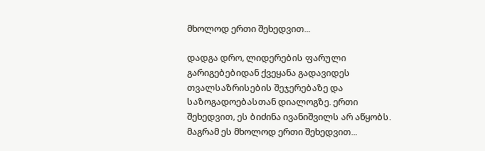მხოლოდ ერთი შეხედვით...

დადგა დრო, ლიდერების ფარული გარიგებებიდან ქვეყანა გადავიდეს თვალსაზრისების შეჯერებაზე და საზოგადოებასთან დიალოგზე. ერთი შეხედვით, ეს ბიძინა ივანიშვილს არ აწყობს. მაგრამ ეს მხოლოდ ერთი შეხედვით...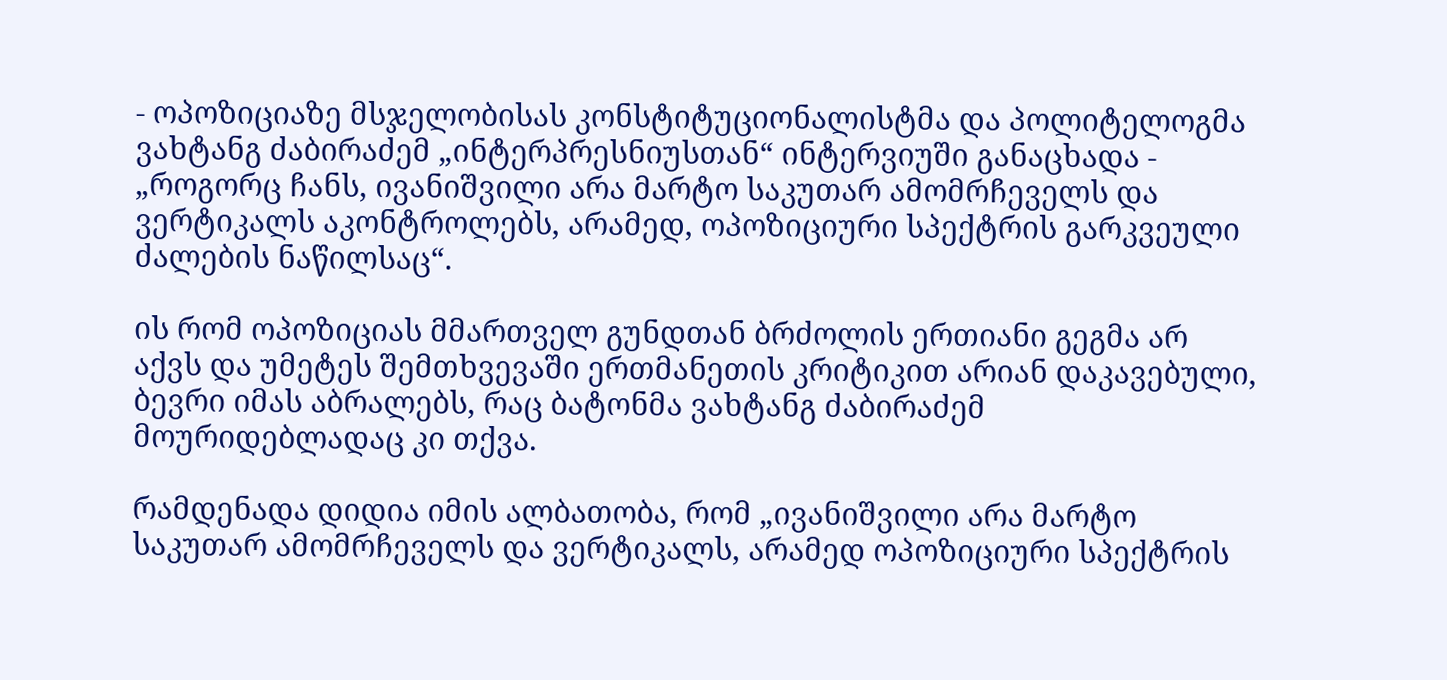- ოპოზიციაზე მსჯელობისას კონსტიტუციონალისტმა და პოლიტელოგმა ვახტანგ ძაბირაძემ „ინტერპრესნიუსთან“ ინტერვიუში განაცხადა - „როგორც ჩანს, ივანიშვილი არა მარტო საკუთარ ამომრჩეველს და ვერტიკალს აკონტროლებს, არამედ, ოპოზიციური სპექტრის გარკვეული ძალების ნაწილსაც“.

ის რომ ოპოზიციას მმართველ გუნდთან ბრძოლის ერთიანი გეგმა არ აქვს და უმეტეს შემთხვევაში ერთმანეთის კრიტიკით არიან დაკავებული, ბევრი იმას აბრალებს, რაც ბატონმა ვახტანგ ძაბირაძემ მოურიდებლადაც კი თქვა.

რამდენადა დიდია იმის ალბათობა, რომ „ივანიშვილი არა მარტო საკუთარ ამომრჩეველს და ვერტიკალს, არამედ ოპოზიციური სპექტრის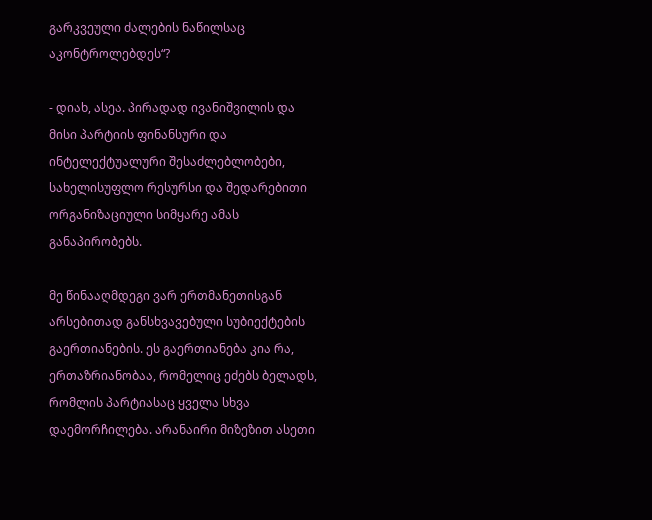გარკვეული ძალების ნაწილსაც აკონტროლებდეს“?

- დიახ, ასეა. პირადად ივანიშვილის და მისი პარტიის ფინანსური და ინტელექტუალური შესაძლებლობები, სახელისუფლო რესურსი და შედარებითი ორგანიზაციული სიმყარე ამას განაპირობებს.

მე წინააღმდეგი ვარ ერთმანეთისგან არსებითად განსხვავებული სუბიექტების გაერთიანების. ეს გაერთიანება კია რა, ერთაზრიანობაა, რომელიც ეძებს ბელადს, რომლის პარტიასაც ყველა სხვა დაემორჩილება. არანაირი მიზეზით ასეთი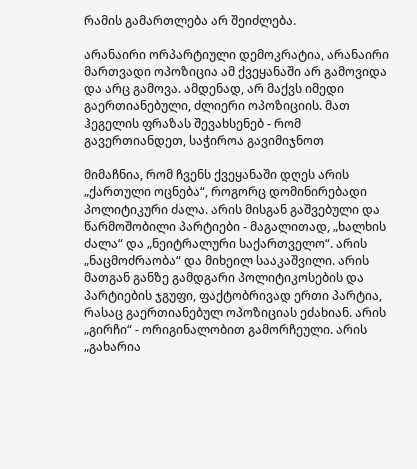რამის გამართლება არ შეიძლება.

არანაირი ორპარტიული დემოკრატია, არანაირი მართვადი ოპოზიცია ამ ქვეყანაში არ გამოვიდა და არც გამოვა. ამდენად, არ მაქვს იმედი გაერთიანებული, ძლიერი ოპოზიციის. მათ ჰეგელის ფრაზას შევახსენებ - რომ გავერთიანდეთ, საჭიროა გავიმიჯნოთ

მიმაჩნია, რომ ჩვენს ქვეყანაში დღეს არის „ქართული ოცნება“, როგორც დომინირებადი პოლიტიკური ძალა. არის მისგან გაშვებული და წარმოშობილი პარტიები - მაგალითად, „ხალხის ძალა“ და „ნეიტრალური საქართველო“. არის „ნაცმოძრაობა“ და მიხეილ სააკაშვილი. არის მათგან განზე გამდგარი პოლიტიკოსების და პარტიების ჯგუფი, ფაქტობრივად ერთი პარტია, რასაც გაერთიანებულ ოპოზიციას ეძახიან. არის „გირჩი“ - ორიგინალობით გამორჩეული. არის „გახარია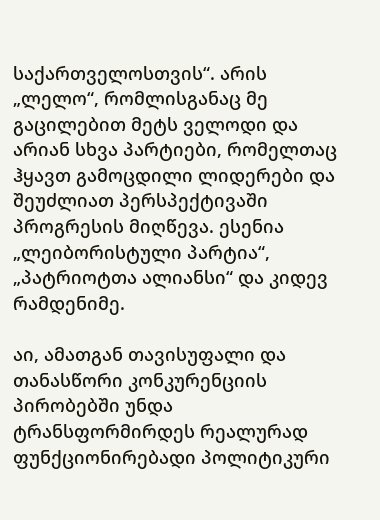საქართველოსთვის“. არის „ლელო“, რომლისგანაც მე გაცილებით მეტს ველოდი და არიან სხვა პარტიები, რომელთაც ჰყავთ გამოცდილი ლიდერები და შეუძლიათ პერსპექტივაში პროგრესის მიღწევა. ესენია „ლეიბორისტული პარტია“, „პატრიოტთა ალიანსი“ და კიდევ რამდენიმე.

აი, ამათგან თავისუფალი და თანასწორი კონკურენციის პირობებში უნდა ტრანსფორმირდეს რეალურად ფუნქციონირებადი პოლიტიკური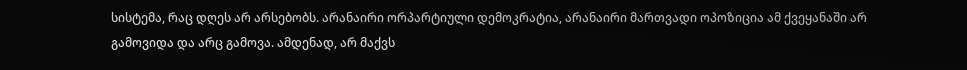სისტემა, რაც დღეს არ არსებობს. არანაირი ორპარტიული დემოკრატია, არანაირი მართვადი ოპოზიცია ამ ქვეყანაში არ გამოვიდა და არც გამოვა. ამდენად, არ მაქვს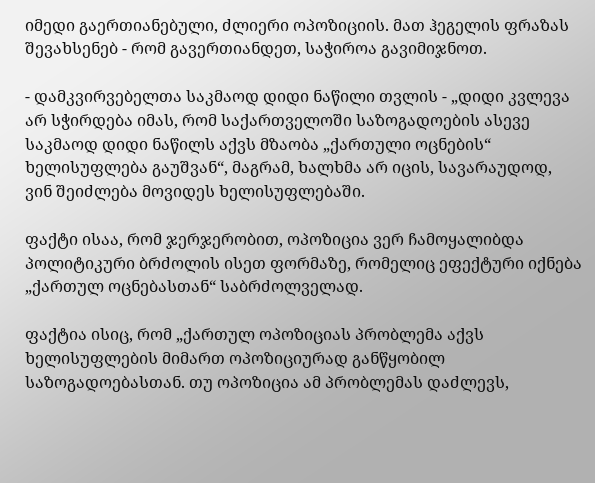იმედი გაერთიანებული, ძლიერი ოპოზიციის. მათ ჰეგელის ფრაზას შევახსენებ - რომ გავერთიანდეთ, საჭიროა გავიმიჯნოთ.

- დამკვირვებელთა საკმაოდ დიდი ნაწილი თვლის - „დიდი კვლევა არ სჭირდება იმას, რომ საქართველოში საზოგადოების ასევე საკმაოდ დიდი ნაწილს აქვს მზაობა „ქართული ოცნების“ ხელისუფლება გაუშვან“, მაგრამ, ხალხმა არ იცის, სავარაუდოდ, ვინ შეიძლება მოვიდეს ხელისუფლებაში.

ფაქტი ისაა, რომ ჯერჯერობით, ოპოზიცია ვერ ჩამოყალიბდა პოლიტიკური ბრძოლის ისეთ ფორმაზე, რომელიც ეფექტური იქნება „ქართულ ოცნებასთან“ საბრძოლველად.

ფაქტია ისიც, რომ „ქართულ ოპოზიციას პრობლემა აქვს ხელისუფლების მიმართ ოპოზიციურად განწყობილ საზოგადოებასთან. თუ ოპოზიცია ამ პრობლემას დაძლევს,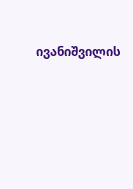ივანიშვილის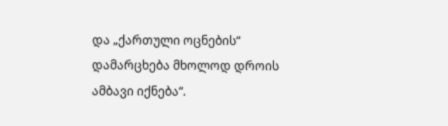და „ქართული ოცნების“ დამარცხება მხოლოდ დროის ამბავი იქნება“.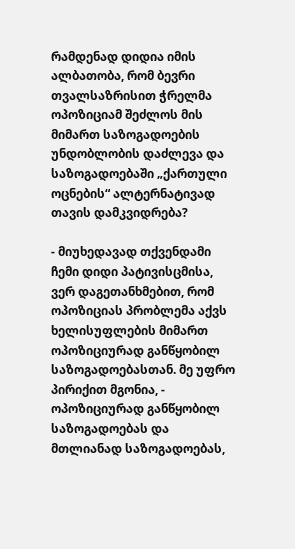რამდენად დიდია იმის ალბათობა, რომ ბევრი თვალსაზრისით ჭრელმა ოპოზიციამ შეძლოს მის მიმართ საზოგადოების უნდობლობის დაძლევა და საზოგადოებაში „ქართული ოცნების“ ალტერნატივად თავის დამკვიდრება?

- მიუხედავად თქვენდამი ჩემი დიდი პატივისცმისა, ვერ დაგეთანხმებით, რომ ოპოზიციას პრობლემა აქვს ხელისუფლების მიმართ ოპოზიციურად განწყობილ საზოგადოებასთან. მე უფრო პირიქით მგონია, - ოპოზიციურად განწყობილ საზოგადოებას და მთლიანად საზოგადოებას,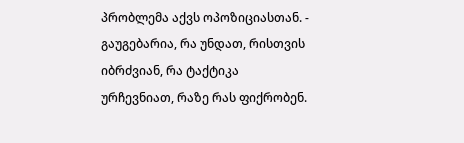პრობლემა აქვს ოპოზიციასთან. - გაუგებარია, რა უნდათ, რისთვის იბრძვიან, რა ტაქტიკა ურჩევნიათ, რაზე რას ფიქრობენ.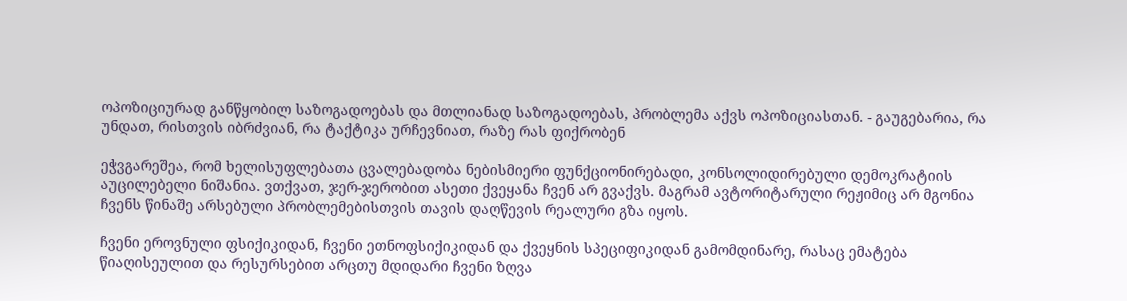ოპოზიციურად განწყობილ საზოგადოებას და მთლიანად საზოგადოებას, პრობლემა აქვს ოპოზიციასთან. - გაუგებარია, რა უნდათ, რისთვის იბრძვიან, რა ტაქტიკა ურჩევნიათ, რაზე რას ფიქრობენ

ეჭვგარეშეა, რომ ხელისუფლებათა ცვალებადობა ნებისმიერი ფუნქციონირებადი, კონსოლიდირებული დემოკრატიის აუცილებელი ნიშანია. ვთქვათ, ჯერ-ჯერობით ასეთი ქვეყანა ჩვენ არ გვაქვს. მაგრამ ავტორიტარული რეჟიმიც არ მგონია ჩვენს წინაშე არსებული პრობლემებისთვის თავის დაღწევის რეალური გზა იყოს.

ჩვენი ეროვნული ფსიქიკიდან, ჩვენი ეთნოფსიქიკიდან და ქვეყნის სპეციფიკიდან გამომდინარე, რასაც ემატება წიაღისეულით და რესურსებით არცთუ მდიდარი ჩვენი ზღვა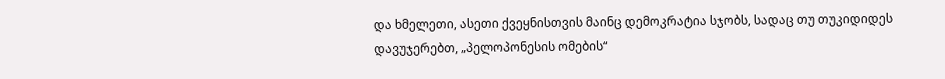და ხმელეთი, ასეთი ქვეყნისთვის მაინც დემოკრატია სჯობს, სადაც თუ თუკიდიდეს დავუჯერებთ, „პელოპონესის ომების“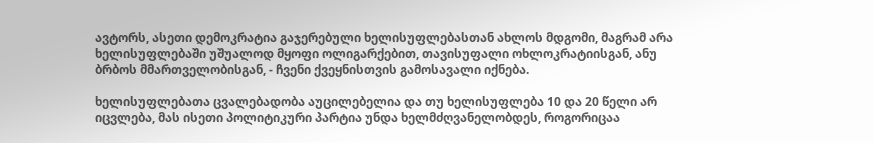ავტორს, ასეთი დემოკრატია გაჯერებული ხელისუფლებასთან ახლოს მდგომი, მაგრამ არა ხელისუფლებაში უშუალოდ მყოფი ოლიგარქებით, თავისუფალი ოხლოკრატიისგან, ანუ ბრბოს მმართველობისგან, - ჩვენი ქვეყნისთვის გამოსავალი იქნება.

ხელისუფლებათა ცვალებადობა აუცილებელია და თუ ხელისუფლება 10 და 20 წელი არ იცვლება, მას ისეთი პოლიტიკური პარტია უნდა ხელმძღვანელობდეს, როგორიცაა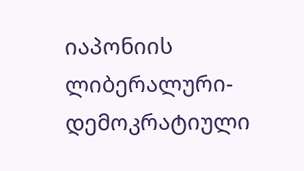იაპონიის ლიბერალური-დემოკრატიული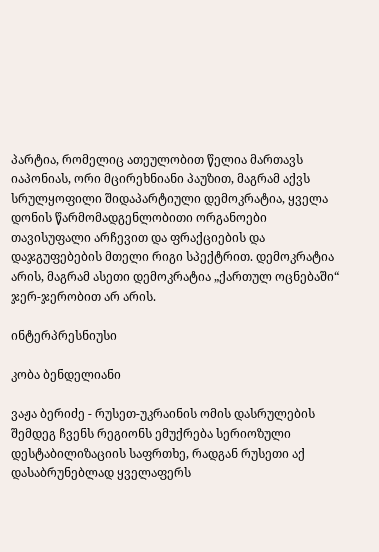პარტია, რომელიც ათეულობით წელია მართავს იაპონიას, ორი მცირეხნიანი პაუზით, მაგრამ აქვს სრულყოფილი შიდაპარტიული დემოკრატია, ყველა დონის წარმომადგენლობითი ორგანოები თავისუფალი არჩევით და ფრაქციების და დაჯგუფებების მთელი რიგი სპექტრით. დემოკრატია არის, მაგრამ ასეთი დემოკრატია „ქართულ ოცნებაში“ ჯერ-ჯერობით არ არის.

ინტერპრესნიუსი

კობა ბენდელიანი

ვაჟა ბერიძე - რუსეთ-უკრაინის ომის დასრულების შემდეგ ჩვენს რეგიონს ემუქრება სერიოზული დესტაბილიზაციის საფრთხე, რადგან რუსეთი აქ დასაბრუნებლად ყველაფერს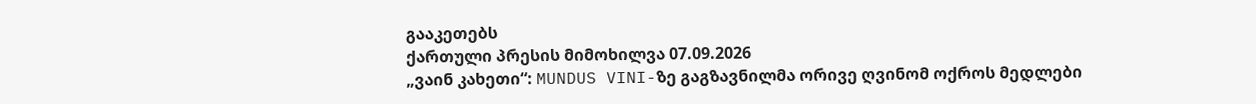გააკეთებს
ქართული პრესის მიმოხილვა 07.09.2026
„ვაინ კახეთი“: MUNDUS VINI-ზე გაგზავნილმა ორივე ღვინომ ოქროს მედლები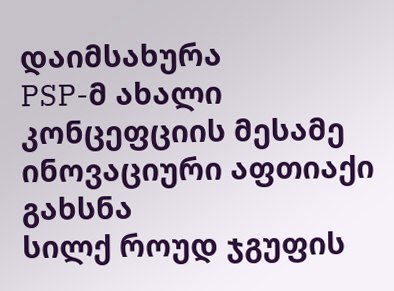დაიმსახურა
PSP-მ ახალი კონცეფციის მესამე ინოვაციური აფთიაქი გახსნა
სილქ როუდ ჯგუფის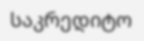საკრედიტო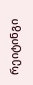რეიტინგი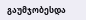გაუმჯობესდა